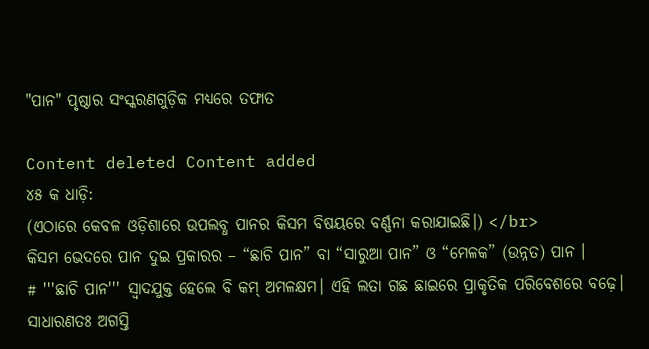"ପାନ" ପୃଷ୍ଠାର ସଂସ୍କରଣ‌ଗୁଡ଼ିକ ମଧ୍ୟରେ ତଫାତ

Content deleted Content added
୪୫ କ ଧାଡ଼ି:
(ଏଠାରେ କେବଳ ଓଡ଼ିଶାରେ ଉପଲବ୍ଧ ପାନର କିସମ ବିଷୟରେ ବର୍ଣ୍ଣନା କରାଯାଇଛି।) </br>
କିସମ ଭେଦରେ ପାନ ଦୁଇ ପ୍ରକାରର – “ଛାଚି ପାନ” ବା “ସାରୁଆ ପାନ” ଓ “ମେଳକ” (ଉନ୍ନତ) ପାନ ।
# '''ଛାଚି ପାନ''' ସ୍ୱାଦଯୁକ୍ତ ହେଲେ ବି କମ୍ ଅମଳକ୍ଷମ। ଏହି ଲତା ଗଛ ଛାଇରେ ପ୍ରାକୃତିକ ପରିବେଶରେ ବଢ଼େ। ସାଧାରଣତଃ ଅଗସ୍ତି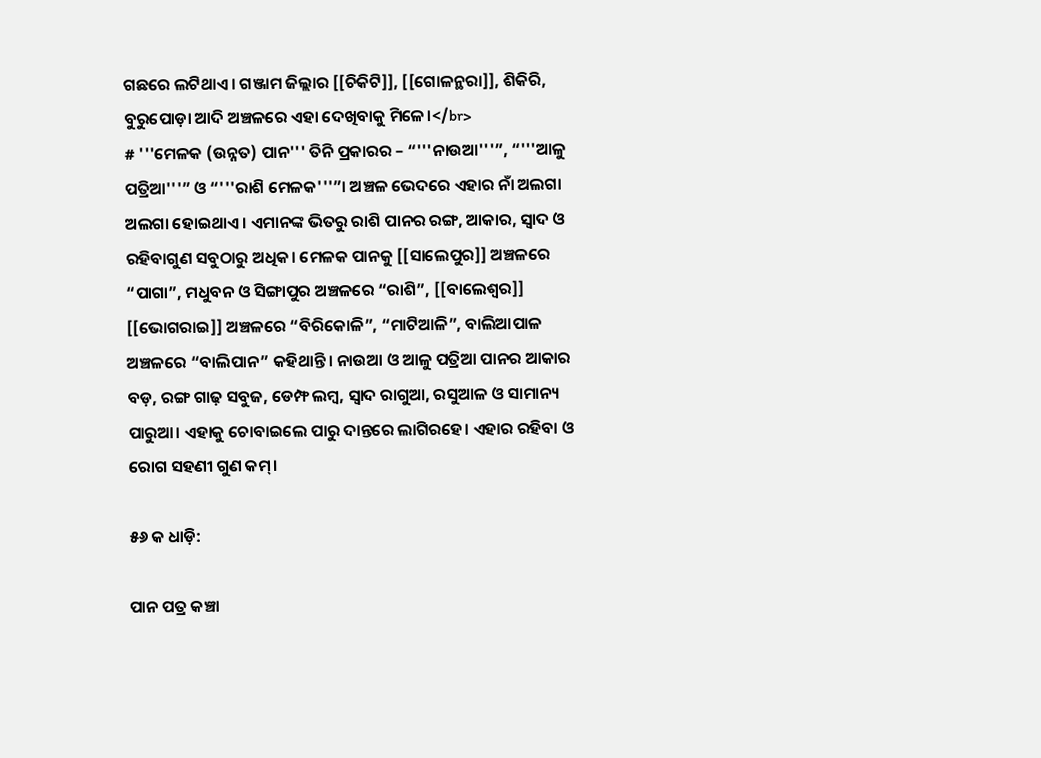ଗଛରେ ଲଟିଥାଏ। ଗଞ୍ଜାମ ଜିଲ୍ଲାର [[ଚିକିଟି]], [[ଗୋଳନ୍ଥରା]], ଶିକିରି, ବୁରୁପୋଡ଼ା ଆଦି ଅଞ୍ଚଳରେ ଏହା ଦେଖିବାକୁ ମିଳେ।</br>
# '''ମେଳକ (ଉନ୍ନତ) ପାନ''' ତିନି ପ୍ରକାରର – “'''ନାଉଆ'''”, “'''ଆଳୁ ପତ୍ରିଆ'''” ଓ “'''ରାଶି ମେଳକ'''”। ଅଞ୍ଚଳ ଭେଦରେ ଏହାର ନାଁ ଅଲଗା ଅଲଗା ହୋଇଥାଏ। ଏମାନଙ୍କ ଭିତରୁ ରାଶି ପାନର ରଙ୍ଗ, ଆକାର, ସ୍ୱାଦ ଓ ରହିବାଗୁଣ ସବୁଠାରୁ ଅଧିକ। ମେଳକ ପାନକୁ [[ସାଲେପୁର]] ଅଞ୍ଚଳରେ “ପାଗା”, ମଧୁବନ ଓ ସିଙ୍ଗାପୁର ଅଞ୍ଚଳରେ “ରାଶି”, [[ବାଲେଶ୍ୱର]] [[ଭୋଗରାଇ]] ଅଞ୍ଚଳରେ “ବିରିକୋଳି”, “ମାଟିଆଳି”, ବାଲିଆପାଳ ଅଞ୍ଚଳରେ “ବାଲିପାନ” କହିଥାନ୍ତି। ନାଉଆ ଓ ଆଳୁ ପତ୍ରିଆ ପାନର ଆକାର ବଡ଼, ରଙ୍ଗ ଗାଢ଼ ସବୁଜ, ଡେମ୍ଫ ଲମ୍ବ, ସ୍ୱାଦ ରାଗୁଆ, ରସୁଆଳ ଓ ସାମାନ୍ୟ ପାରୁଆ। ଏହାକୁ ଚୋବାଇଲେ ପାରୁ ଦାନ୍ତରେ ଲାଗିରହେ। ଏହାର ରହିବା ଓ ରୋଗ ସହଣୀ ଗୁଣ କମ୍।

୫୬ କ ଧାଡ଼ି:

ପାନ ପତ୍ର କଞ୍ଚା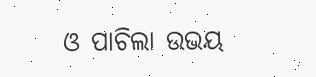ଓ ପାଚିଲା ଉଭୟ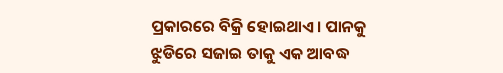ପ୍ରକାରରେ ବିକ୍ରି ହୋଇଥାଏ। ପାନକୁ ଝୁଡିରେ ସଜାଇ ତାକୁ ଏକ ଆବଦ୍ଧ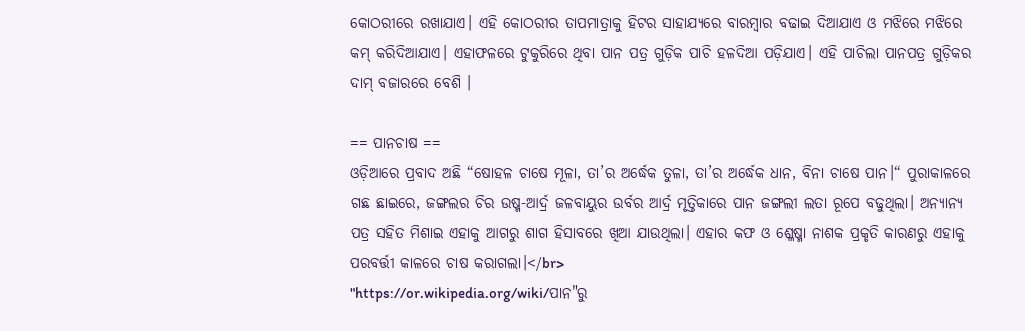କୋଠରୀରେ ରଖାଯାଏ। ଏହି କୋଠରୀର ତାପମାତ୍ରାକୁ ହିଟର ସାହାଯ୍ୟରେ ବାରମ୍ବାର ବଢାଇ ଦିଆଯାଏ ଓ ମଝିରେ ମଝିରେ କମ୍ କରିଦିଆଯାଏ। ଏହାଫଳରେ ଟୁକୁରିରେ ଥିବା ପାନ ପତ୍ର ଗୁଡ଼ିକ ପାଚି ହଳଦିଆ ପଡ଼ିଯାଏ। ଏହି ପାଚିଲା ପାନପତ୍ର ଗୁଡ଼ିକର ଦାମ୍ ବଜାରରେ ବେଶି ।

== ପାନଚାଷ ==
ଓଡ଼ିଆରେ ପ୍ରବାଦ ଅଛି “ଷୋହଳ ଚାଷେ ମୂଳା, ତା’ର ଅର୍ଦ୍ଧେକ ତୁଳା, ତା’ର ଅର୍ଦ୍ଧେକ ଧାନ, ବିନା ଚାଷେ ପାନ।“ ପୁରାକାଳରେ ଗଛ ଛାଇରେ, ଜଙ୍ଗଲର ଚିର ଉଷ୍ମ-ଆର୍ଦ୍ର ଜଳବାୟୁର ଉର୍ବର ଆର୍ଦ୍ର ମୃତ୍ତିକାରେ ପାନ ଜଙ୍ଗଲୀ ଲତା ରୂପେ ବଢୁଥିଲା। ଅନ୍ୟାନ୍ୟ ପତ୍ର ସହିତ ମିଶାଇ ଏହାକୁ ଆଗରୁ ଶାଗ ହିସାବରେ ଖିଆ ଯାଉଥିଲା। ଏହାର କଫ ଓ ଶ୍ଳେଷ୍ମା ନାଶକ ପ୍ରକୃତି କାରଣରୁ ଏହାକୁ ପରବର୍ତ୍ତୀ କାଳରେ ଚାଷ କରାଗଲା।</br>
"https://or.wikipedia.org/wiki/ପାନ"ରୁ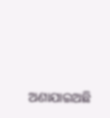ଅଣାଯାଇଅଛି